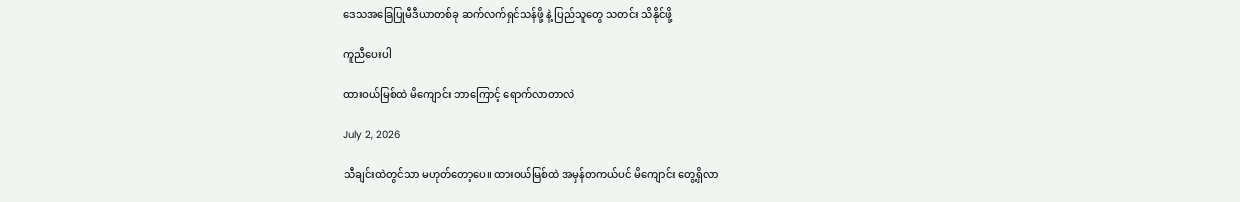ဒေသအခြေပြုမီဒီယာတစ်ခု ဆက်လက်ရှင်သန်ဖို့ နဲ့ ပြည်သူတွေ သတင်း သိနိုင်ဖို့

ကူညီပေးပါ

ထားဝယ်မြစ်ထဲ မိကျောင်း ဘာကြောင့် ရောက်လာတာလဲ

July 2, 2026

သီချင်းထဲတွင်သာ မဟုတ်တော့ပေ။ ထားဝယ်မြစ်ထဲ အမှန်တကယ်ပင် မိကျောင်း တွေ့ရှိလာ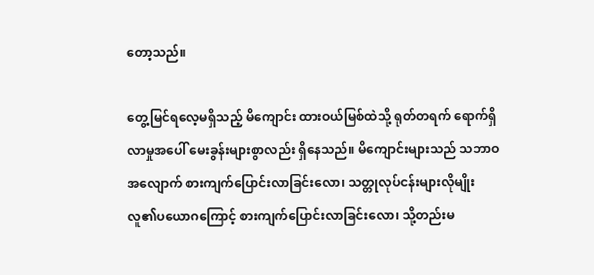တော့သည်။

တွေ့မြင်ရလေ့မရှိသည့် မိကျောင်း ထားဝယ်မြစ်ထဲသို့ ရုတ်တရက် ရောက်ရှိလာမှုအပေါ် မေးခွန်းများစွာလည်း ရှိနေသည်။ မိကျောင်းများသည် သဘာဝအလျောက် စားကျက်ပြောင်းလာခြင်းလော၊ သတ္တုလုပ်ငန်းများလိုမျိုး လူ၏ပယောဂကြောင့် စားကျက်ပြောင်းလာခြင်းလော၊ သို့တည်းမ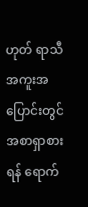ဟုတ် ရာသီအကူးအပြောင်းတွင် အစာရှာစားရန် ရောက်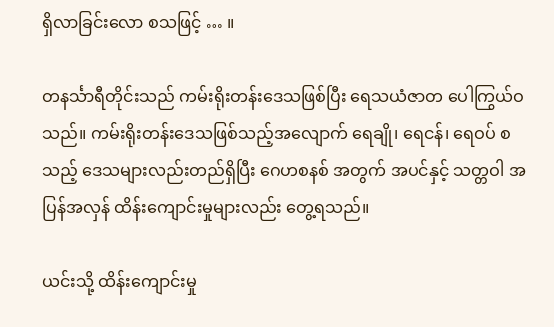ရှိလာခြင်းလော စသဖြင့် … ။

တနင်္သာရီတိုင်းသည် ကမ်းရိုးတန်းဒေသဖြစ်ပြီး ရေသယံဇာတ ပေါကြွယ်ဝသည်။ ကမ်းရိုးတန်းဒေသဖြစ်သည့်အလျောက် ရေချို၊ ရေငန်၊ ရေဝပ် စသည့် ဒေသများလည်းတည်ရှိပြီး ဂေဟစနစ် အတွက် အပင်နှင့် သတ္တဝါ အပြန်အလှန် ထိန်းကျောင်းမှုများလည်း တွေ့ရသည်။

ယင်းသို့ ထိန်းကျောင်းမှု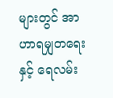များတွင် အာဟာရမျှတရေးနှင့် ရေလမ်း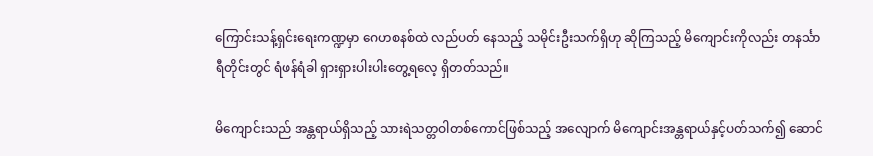ကြောင်းသန့်ရှင်းရေးကဏ္ဍမှာ ဂေဟစနစ်ထဲ လည်ပတ် နေသည့် သမိုင်းဦးသက်ရှိဟု ဆိုကြသည့် မိကျောင်းကိုလည်း တနင်္သာရီတိုင်းတွင် ရံဖန်ရံခါ ရှားရှားပါးပါးတွေ့ရလေ့ ရှိတတ်သည်။

မိကျောင်းသည် အန္တရာယ်ရှိသည့် သားရဲသတ္တဝါတစ်ကောင်ဖြစ်သည့် အလျောက် မိကျောင်းအန္တရာယ်နှင့်ပတ်သက်၍ ဆောင်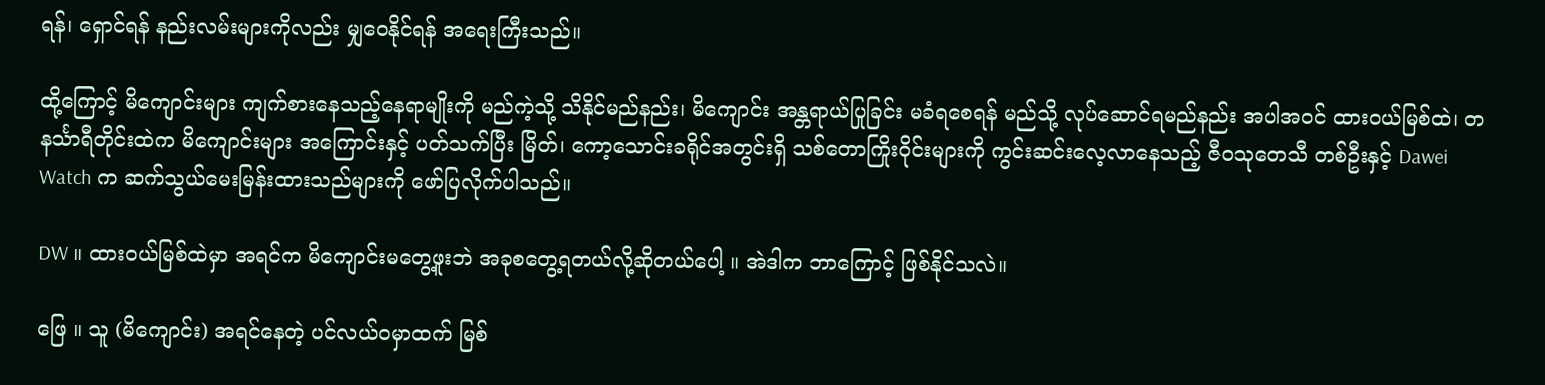ရန်၊ ရှောင်ရန် နည်းလမ်းများကိုလည်း မျှဝေနိုင်ရန် အရေးကြီးသည်။

ထို့ကြောင့် မိကျောင်းများ ကျက်စားနေသည့်နေရာမျိုးကို မည်ကဲ့သို့ သိနိုင်မည်နည်း၊ မိကျောင်း အန္တရာယ်ပြုခြင်း မခံရစေရန် မည်သို့ လုပ်ဆောင်ရမည်နည်း အပါအဝင် ထားဝယ်မြစ်ထဲ၊ တနင်္သာရီတိုင်းထဲက မိကျောင်းများ အကြောင်းနှင့် ပတ်သက်ပြီး မြိတ်၊ ကော့သောင်းခရိုင်အတွင်းရှိ သစ်တောကြိုးဝိုင်းများကို ကွင်းဆင်းလေ့လာနေသည့် ဇီဝသုတေသီ တစ်ဦးနှင့် Dawei Watch က ဆက်သွယ်မေးမြန်းထားသည်များကို ဖော်ပြလိုက်ပါသည်။

DW ။ ထားဝယ်မြစ်ထဲမှာ အရင်က မိကျောင်းမတွေ့ဖူးဘဲ အခုစတွေ့ရတယ်လို့ဆိုတယ်ပေါ့ ။ အဲဒါက ဘာကြောင့် ဖြစ်နိုင်သလဲ။

ဖြေ ။ သူ (မိကျောင်း) အရင်နေတဲ့ ပင်လယ်ဝမှာထက် မြစ်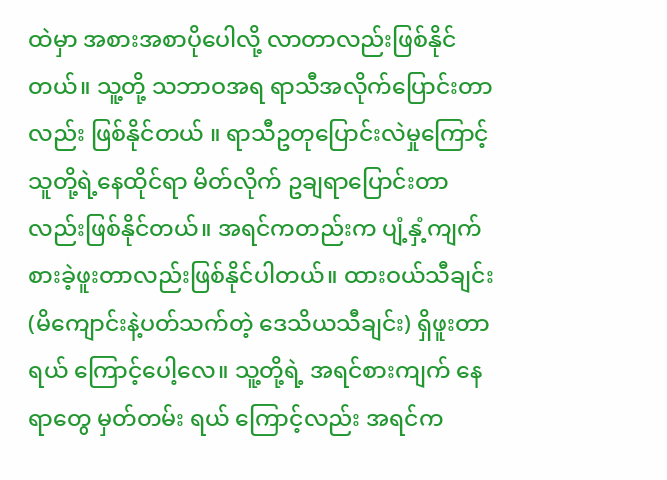ထဲမှာ အစားအစာပိုပေါလို့ လာတာလည်းဖြစ်နိုင်တယ်။ သူ့တို့ သဘာဝအရ ရာသီအလိုက်ပြောင်းတာလည်း ဖြစ်နိုင်တယ် ။ ရာသီဥတုပြောင်းလဲမှုကြောင့် သူတို့ရဲ့နေထိုင်ရာ မိတ်လိုက် ဥချရာပြောင်းတာလည်းဖြစ်နိုင်တယ်။ အရင်ကတည်းက ပျံ့နှံ့ကျက်စားခဲ့ဖူးတာလည်းဖြစ်နိုင်ပါတယ်။ ထားဝယ်သီချင်း (မိကျောင်းနဲ့ပတ်သက်တဲ့ ဒေသိယသီချင်း) ရှိဖူးတာရယ် ကြောင့်ပေါ့လေ။ သူ့တို့ရဲ့ အရင်စားကျက် နေရာတွေ မှတ်တမ်း ရယ် ကြောင့်လည်း အရင်က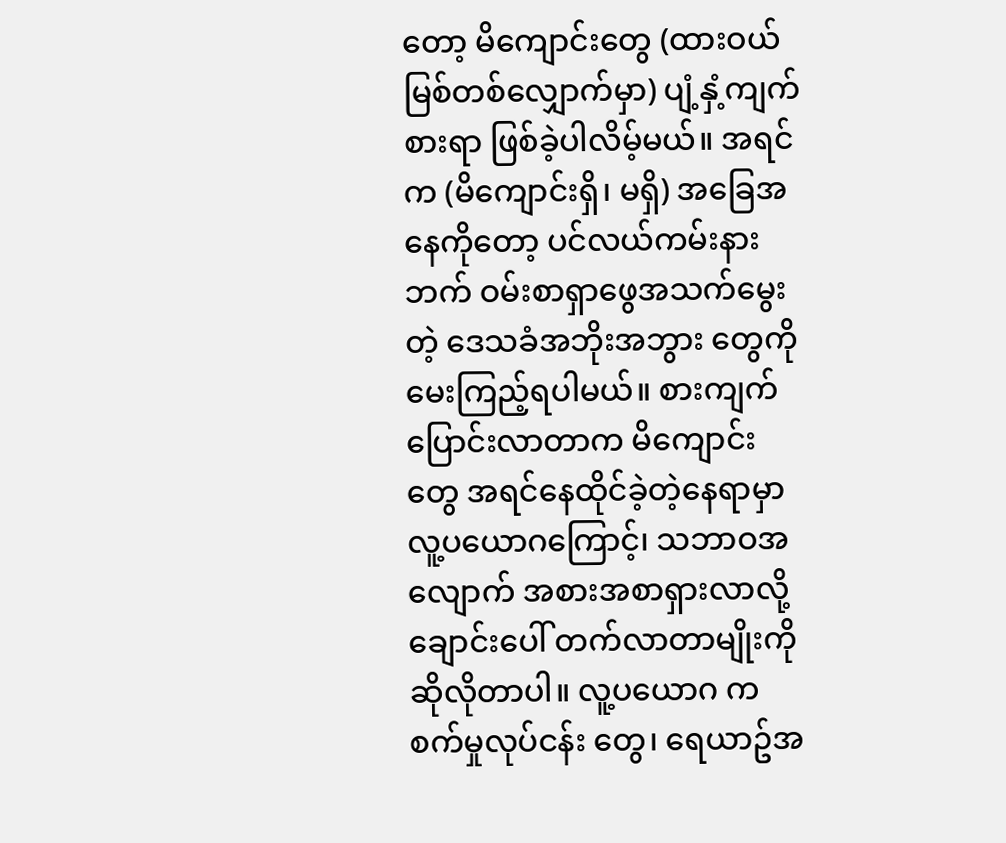တော့ မိကျောင်းတွေ (ထားဝယ်မြစ်တစ်လျှောက်မှာ) ပျံ့နှံ့ကျက်စားရာ ဖြစ်ခဲ့ပါလိမ့်မယ်။ အရင်က (မိကျောင်းရှိ၊ မရှိ) အခြေအနေကိုတော့ ပင်လယ်ကမ်းနားဘက် ဝမ်းစာရှာဖွေအသက်မွေးတဲ့ ဒေသခံအဘိုးအဘွား တွေကို မေးကြည့်ရပါမယ်။ စားကျက်ပြောင်းလာတာက မိကျောင်းတွေ အရင်နေထိုင်ခဲ့တဲ့နေရာမှာ လူ့ပယောဂကြောင့်၊ သဘာဝအလျောက် အစားအစာရှားလာလို့ ချောင်းပေါ် တက်လာတာမျိုးကို ဆိုလိုတာပါ။ လူ့ပယောဂ က စက်မှုလုပ်ငန်း တွေ၊ ရေယာဥ်အ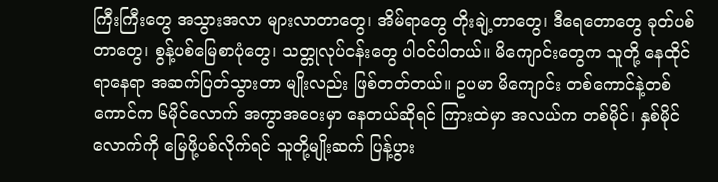ကြီးကြီးတွေ အသွားအလာ များလာတာတွေ၊ အိမ်ရာတွေ တိုးချဲ့တာတွေ၊ ဒီရေတောတွေ ခုတ်ပစ်တာတွေ၊ စွန့်ပစ်မြေစာပုံတွေ၊ သတ္တုလုပ်ငန်းတွေ ပါဝင်ပါတယ်။ မိကျောင်းတွေက သူတို့ နေထိုင်ရာနေရာ အဆက်ပြတ်သွားတာ မျိုးလည်း ဖြစ်တတ်တယ်။ ဥပမာ မိကျောင်း တစ်ကောင်နဲ့တစ်ကောင်က ၆မိုင်လောက် အကွာအဝေးမှာ နေတယ်ဆိုရင် ကြားထဲမှာ အလယ်က တစ်မိုင်၊ နှစ်မိုင်လောက်ကို မြေဖို့ပစ်လိုက်ရင် သူတို့မျိုးဆက် ပြန့်ပွား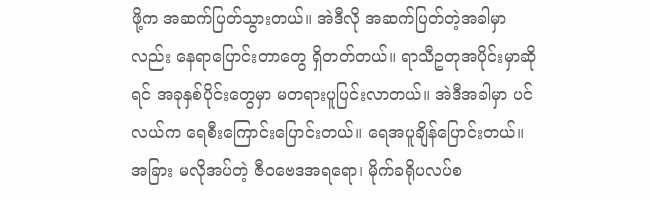ဖို့က အဆက်ပြတ်သွားတယ်။ အဲဒီလို အဆက်ပြတ်တဲ့အခါမှာလည်း နေရာပြောင်းတာတွေ ရှိတတ်တယ်။ ရာသီဥတုအပိုင်းမှာဆိုရင် အခုနှစ်ပိုင်းတွေမှာ မတရားပူပြင်းလာတယ်။ အဲဒီအခါမှာ ပင်လယ်က ရေစီးကြောင်းပြောင်းတယ်။ ရေအပူချိန်ပြောင်းတယ်။ အခြား မလိုအပ်တဲ့ ဇီဝဗေဒအရရော၊ မိုက်ခရိုပလပ်စ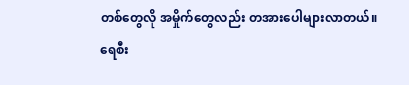တစ်တွေလို အမှိုက်တွေလည်း တအားပေါများလာတယ်။ ရေစီး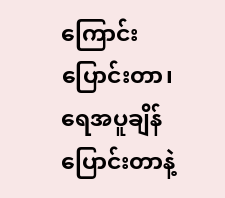ကြောင်း ပြောင်းတာ၊ ရေအပူချိန်ပြောင်းတာနဲ့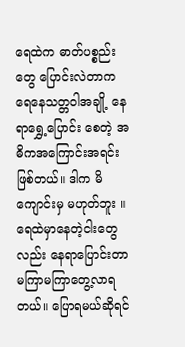ရေထဲက ဓာတ်ပစ္စည်းတွေ ပြောင်းလဲတာက ရေနေသတ္တဝါအချို့ နေရာရွှေ့ပြောင်း စေတဲ့ အဓိကအကြောင်းအရင်းဖြစ်တယ်။ ဒါက မိကျောင်းမှ မဟုတ်ဘူး ။ ရေထဲမှာနေတဲ့ငါးတွေလည်း နေရာပြောင်းတာ မကြာမကြာတွေ့လာရတယ်။ ပြောရမယ်ဆိုရင်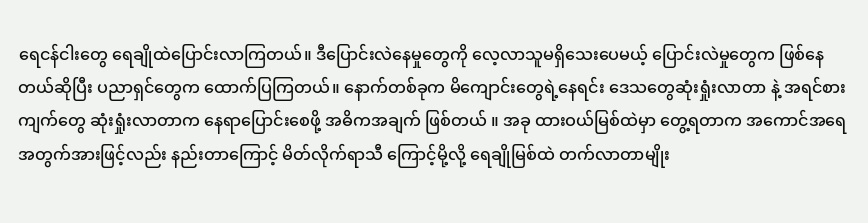ရေငန်ငါးတွေ ရေချိုထဲပြောင်းလာကြတယ်။ ဒီပြောင်းလဲနေမှုတွေကို လေ့လာသူမရှိသေးပေမယ့် ပြောင်းလဲမှုတွေက ဖြစ်နေတယ်ဆိုပြီး ပညာရှင်တွေက ထောက်ပြကြတယ်။ နောက်တစ်ခုက မိကျောင်းတွေရဲ့နေရင်း ဒေသတွေဆုံးရှုံးလာတာ နဲ့ အရင်စားကျက်တွေ ဆုံးရှုံးလာတာက နေရာပြောင်းစေဖို့ အဓိကအချက် ဖြစ်တယ် ။ အခု ထားဝယ်မြစ်ထဲမှာ တွေ့ရတာက အကောင်အရေအတွက်အားဖြင့်လည်း နည်းတာကြောင့် မိတ်လိုက်ရာသီ ကြောင့်မို့လို့ ရေချိုမြစ်ထဲ တက်လာတာမျိုး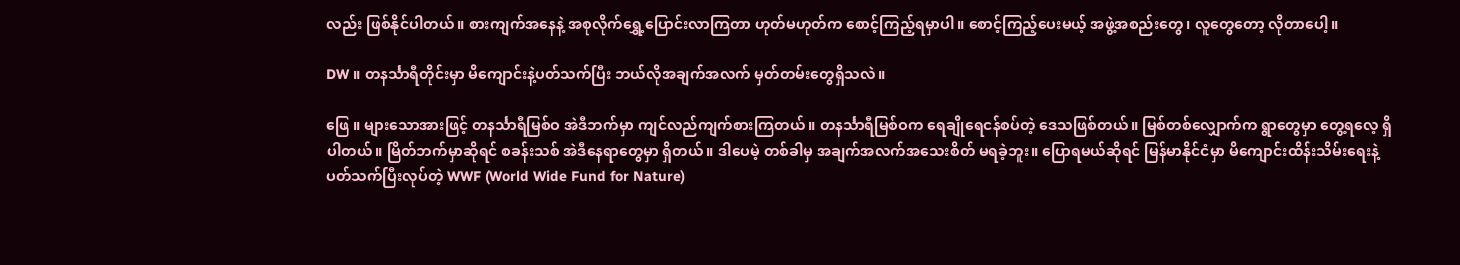လည်း ဖြစ်နိုင်ပါတယ်။ စားကျက်အနေနဲ့ အစုလိုက်ရွှေ့ပြောင်းလာကြတာ ဟုတ်မဟုတ်က စောင့်ကြည့်ရမှာပါ။ စောင့်ကြည့်ပေးမယ့် အဖွဲ့အစည်းတွေ၊ လူတွေတော့ လိုတာပေါ့။

DW ။ တနင်္သာရီတိုင်းမှာ မိကျောင်းနဲ့ပတ်သက်ပြီး ဘယ်လိုအချက်အလက် မှတ်တမ်းတွေရှိသလဲ။

ဖြေ ။ များသောအားဖြင့် တနင်္သာရီမြစ်ဝ အဲဒီဘက်မှာ ကျင်လည်ကျက်စားကြတယ်။ တနင်္သာရီမြစ်ဝက ရေချိုရေငန်စပ်တဲ့ ဒေသဖြစ်တယ်။ မြစ်တစ်လျှောက်က ရွာတွေမှာ တွေ့ရလေ့ ရှိပါတယ်။ မြိတ်ဘက်မှာဆိုရင် စခန်းသစ် အဲဒီနေရာတွေမှာ ရှိတယ်။ ဒါပေမဲ့ တစ်ခါမှ အချက်အလက်အသေးစိတ် မရခဲ့ဘူး။ ပြောရမယ်ဆိုရင် မြန်မာနိုင်ငံမှာ မိကျောင်းထိန်းသိမ်းရေးနဲ့ ပတ်သက်ပြီးလုပ်တဲ့ WWF (World Wide Fund for Nature)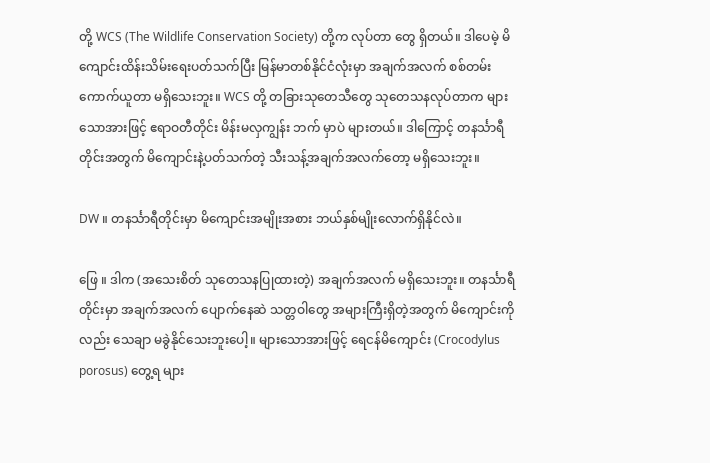တို့ WCS (The Wildlife Conservation Society) တို့က လုပ်တာ တွေ ရှိတယ်။ ဒါပေမဲ့ မိကျောင်းထိန်းသိမ်းရေးပတ်သက်ပြီး မြန်မာတစ်နိုင်ငံလုံးမှာ အချက်အလက် စစ်တမ်းကောက်ယူတာ မရှိသေးဘူး။ WCS တို့ တခြားသုတေသီတွေ သုတေသနလုပ်တာက များသောအားဖြင့် ဧရာဝတီတိုင်း မိန်းမလှကျွန်း ဘက် မှာပဲ များတယ်။ ဒါကြောင့် တနင်္သာရီတိုင်းအတွက် မိကျောင်းနဲ့ပတ်သက်တဲ့ သီးသန့်အချက်အလက်တော့ မရှိသေးဘူး။

DW ။ တနင်္သာရီတိုင်းမှာ မိကျောင်းအမျိုးအစား ဘယ်နှစ်မျိုးလောက်ရှိနိုင်လဲ။

ဖြေ ။ ဒါက (အသေးစိတ် သုတေသနပြုထားတဲ့) အချက်အလက် မရှိသေးဘူး။ တနင်္သာရီတိုင်းမှာ အချက်အလက် ပျောက်နေဆဲ သတ္တဝါတွေ အများကြီးရှိတဲ့အတွက် မိကျောင်းကိုလည်း သေချာ မခွဲနိုင်သေးဘူးပေါ့။ များသောအားဖြင့် ရေငန်မိကျောင်း (Crocodylus porosus) တွေ့ရ များ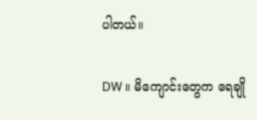ပါတယ်။

DW ။ မိကျောင်းတွေက ရေချို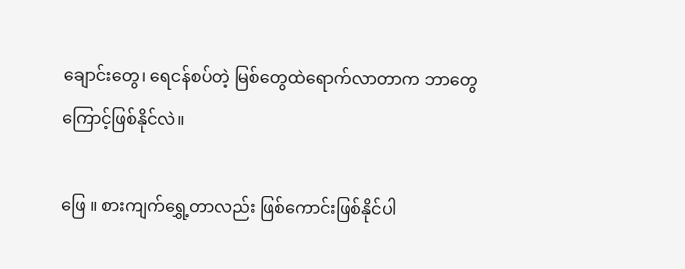ချောင်းတွေ၊ ရေငန်စပ်တဲ့ မြစ်တွေထဲရောက်လာတာက ဘာတွေကြောင့်ဖြစ်နိုင်လဲ။

ဖြေ ။ စားကျက်ရွှေ့တာလည်း ဖြစ်ကောင်းဖြစ်နိုင်ပါ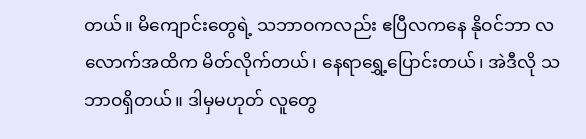တယ်။ မိကျောင်းတွေရဲ့ သဘာဝကလည်း ဧပြီလကနေ နိုဝင်ဘာ လလောက်အထိက မိတ်လိုက်တယ်၊ နေရာရွှေ့ပြောင်းတယ်၊ အဲဒီလို သဘာဝရှိတယ်။ ဒါမှမဟုတ် လူတွေ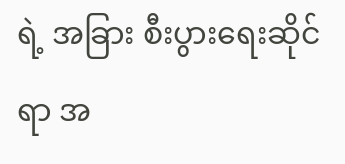ရဲ့ အခြား စီးပွားရေးဆိုင်ရာ အ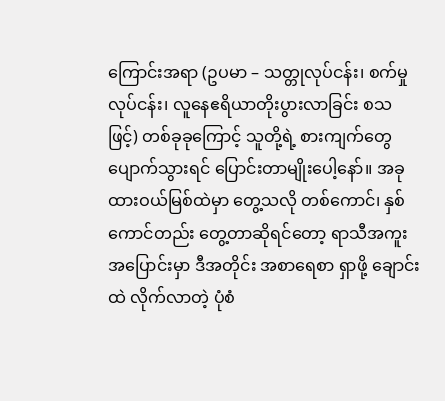ကြောင်းအရာ (ဥပမာ – သတ္တုလုပ်ငန်း၊ စက်မှုလုပ်ငန်း၊ လူနေဧရိယာတိုးပွားလာခြင်း စသဖြင့်) တစ်ခုခုကြောင့် သူတို့ရဲ့ စားကျက်တွေပျောက်သွားရင် ပြောင်းတာမျိုးပေါ့နော်။ အခု ထားဝယ်မြစ်ထဲမှာ တွေ့သလို တစ်ကောင်၊ နှစ်ကောင်တည်း တွေ့တာဆိုရင်တော့ ရာသီအကူးအပြောင်းမှာ ဒီအတိုင်း အစာရေစာ ရှာဖို့ ချောင်းထဲ လိုက်လာတဲ့ ပုံစံ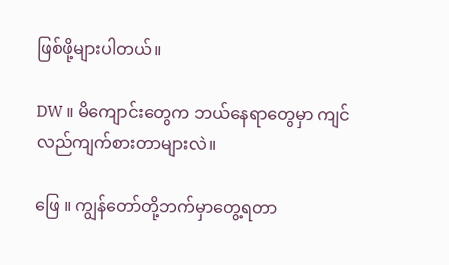ဖြစ်ဖို့များပါတယ်။

DW ။ မိကျောင်းတွေက ဘယ်နေရာတွေမှာ ကျင်လည်ကျက်စားတာများလဲ။

ဖြေ ။ ကျွန်တော်တို့ဘက်မှာတွေ့ရတာ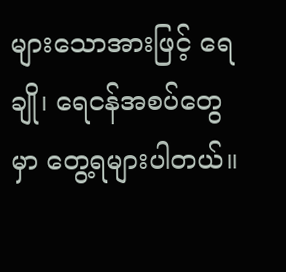များသောအားဖြင့် ရေချို၊ ရေငန်အစပ်တွေမှာ တွေ့ရများပါတယ်။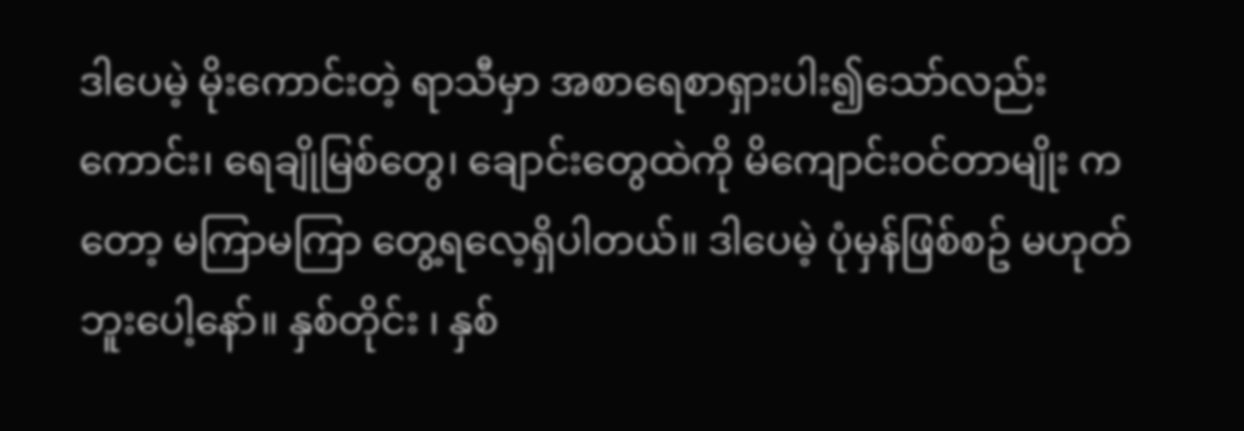ဒါပေမဲ့ မိုးကောင်းတဲ့ ရာသီမှာ အစာရေစာရှားပါး၍သော်လည်းကောင်း၊ ရေချိုမြစ်တွေ၊ ချောင်းတွေထဲကို မိကျောင်းဝင်တာမျိုး ကတော့ မကြာမကြာ တွေ့ရလေ့ရှိပါတယ်။ ဒါပေမဲ့ ပုံမှန်ဖြစ်စဥ် မဟုတ်ဘူးပေါ့နော်။ နှစ်တိုင်း ၊ နှစ်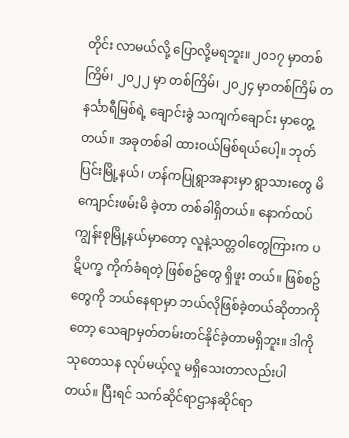တိုင်း လာမယ်လို့ ပြောလို့မရဘူး။ ၂၀၁၇ မှာတစ်ကြိမ်၊ ၂၀၂၂ မှာ တစ်ကြိမ်၊ ၂၀၂၄ မှာတစ်ကြိမ် တနင်္သာရီမြစ်ရဲ့ ချောင်းခွဲ သကျက်ချောင်း မှာတွေ့တယ်။ အခုတစ်ခါ ထားဝယ်မြစ်ရယ်ပေါ့။ ဘုတ်ပြင်းမြို့နယ်၊ ဟန်ကပြုရွာအနားမှာ ရွာသားတွေ မိကျောင်းဖမ်းမိ ခဲ့တာ တစ်ခါရှိတယ်။ နောက်ထပ် ကျွန်းစုမြို့နယ်မှာတော့ လူနဲ့သတ္တဝါတွေကြားက ပဋိပက္ခ ကိုက်ခံရတဲ့ ဖြစ်စဥ်တွေ ရှိဖူး တယ်။ ဖြစ်စဥ်တွေကို ဘယ်နေရာမှာ ဘယ်လိုဖြစ်ခဲ့တယ်ဆိုတာကိုတော့ သေချာမှတ်တမ်းတင်နိုင်ခဲ့တာမရှိဘူး။ ဒါကို သုတေသန လုပ်မယ့်လူ မရှိသေးတာလည်းပါတယ်။ ပြီးရင် သက်ဆိုင်ရာဌာနဆိုင်ရာ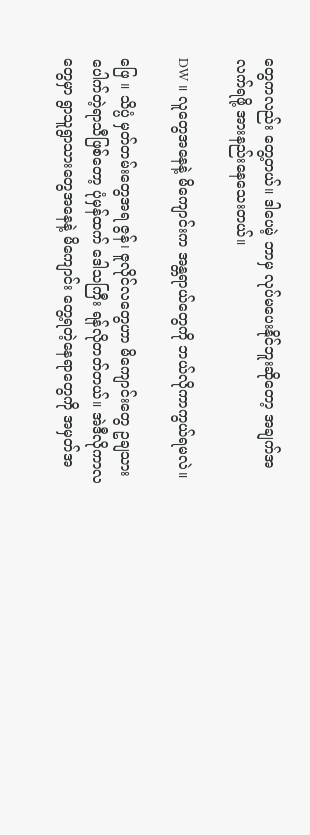တွေကလည်း တွေ့တယ်။ ဒါပေမဲ့ ဘာမှ လုပ်မပေးနိုင်ဘူးဆိုတော့ အချက်အလက်ရဖို့ အားနည်းနေသေးတယ်။

DW ။ လူတွေအနေနဲ့ မိကျောင်းက အန္တရာယ်တွေကို ဘယ်လိုကာကွယ်ရမလဲ။

ဖြေ ။ သိပ္ပံ မှတ်တမ်းတွေအရ ဇွန်၊ ဇူလိုင်လတွေဟာ မိကျောင်းတွေ ဥချသားပေါက်တဲ့ရာသီဖြစ်တော့ ပုံမှန်ထက် ဒေါသကြီး ရန်လိုတတ်တယ်။ အဲဒီလိုကာလတွေမှာ ရွာသူရွာသားတွေအနေနဲ့ မိကျောင်း တွေ့ရတဲ့နေရာတွေကို အမှတ်အ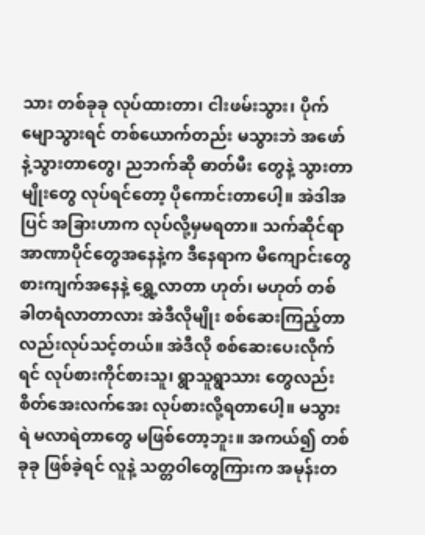သား တစ်ခုခု လုပ်ထားတာ၊ ငါးဖမ်းသွား၊ ပိုက်မျောသွားရင် တစ်ယောက်တည်း မသွားဘဲ အဖော်နဲ့သွားတာတွေ၊ ညဘက်ဆို ဓာတ်မီး တွေနဲ့ သွားတာမျိုးတွေ လုပ်ရင်တော့ ပိုကောင်းတာပေါ့။ အဲဒါအပြင် အခြားဟာက လုပ်လို့မှမရတာ။ သက်ဆိုင်ရာ အာဏာပိုင်တွေအနေနဲ့က ဒီနေရာက မိကျောင်းတွေ စားကျက်အနေနဲ့ ရွှေ့လာတာ ဟုတ်၊ မဟုတ် တစ်ခါတရံလာတာလား အဲဒီလိုမျိုး စစ်ဆေးကြည့်တာလည်းလုပ်သင့်တယ်။ အဲဒီလို စစ်ဆေးပေးလိုက်ရင် လုပ်စားကိုင်စားသူ၊ ရွာသူရွာသား တွေလည်း စိတ်အေးလက်အေး လုပ်စားလို့ရတာပေါ့။ မသွားရဲ မလာရဲတာတွေ မဖြစ်တော့ဘူး။ အကယ်၍ တစ်ခုခု ဖြစ်ခဲ့ရင် လူနဲ့ သတ္တဝါတွေကြားက အမုန်းတ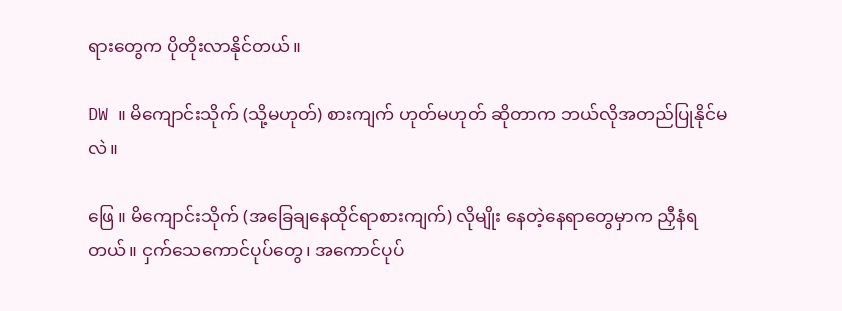ရားတွေက ပိုတိုးလာနိုင်တယ်။

DW ။ မိကျောင်းသိုက် (သို့မဟုတ်) စားကျက် ဟုတ်မဟုတ် ဆိုတာက ဘယ်လိုအတည်ပြုနိုင်မလဲ။

ဖြေ ။ မိကျောင်းသိုက် (အခြေချနေထိုင်ရာစားကျက်) လိုမျိုး နေတဲ့နေရာတွေမှာက ညှီနံရတယ်။ ငှက်သေကောင်ပုပ်တွေ၊ အကောင်ပုပ်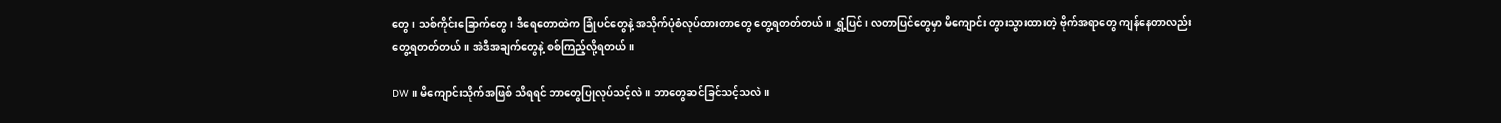တွေ၊ သစ်ကိုင်းခြောက်တွေ၊ ဒီရေတောထဲက ခြုံပင်တွေနဲ့ အသိုက်ပုံစံလုပ်ထားတာတွေ တွေ့ရတတ်တယ်။ ရွှံ့ပြင်၊ လတာပြင်တွေမှာ မိကျောင်း တွားသွားထားတဲ့ ဗိုက်အရာတွေ ကျန်နေတာလည်းတွေ့ရတတ်တယ်။ အဲဒီအချက်တွေနဲ့ စစ်ကြည့်လို့ရတယ်။

DW ။ မိကျောင်းသိုက်အဖြစ် သိရရင် ဘာတွေပြုလုပ်သင့်လဲ။ ဘာတွေဆင်ခြင်သင့်သလဲ။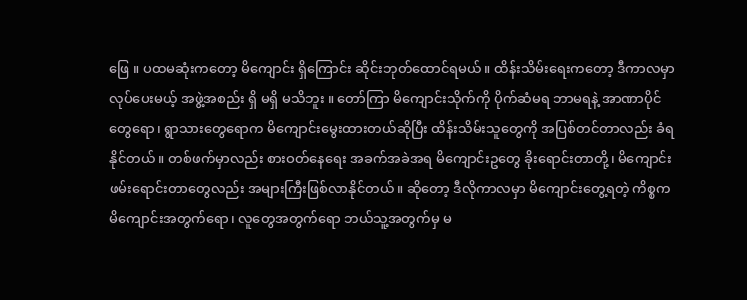ဖြေ ။ ပထမဆုံးကတော့ မိကျောင်း ရှိကြောင်း ဆိုင်းဘုတ်ထောင်ရမယ်။ ထိန်းသိမ်းရေးကတော့ ဒီကာလမှာ လုပ်ပေးမယ့် အဖွဲ့အစည်း ရှိ မရှိ မသိဘူး ။ တော်ကြာ မိကျောင်းသိုက်ကို ပိုက်ဆံမရ ဘာမရနဲ့ အာဏာပိုင်တွေရော၊ ရွာသားတွေရောက မိကျောင်းမွေးထားတယ်ဆိုပြီး ထိန်းသိမ်းသူတွေကို အပြစ်တင်တာလည်း ခံရနိုင်တယ်။ တစ်ဖက်မှာလည်း စားဝတ်နေရေး အခက်အခဲအရ မိကျောင်းဥတွေ ခိုးရောင်းတာတို့၊ မိကျောင်းဖမ်းရောင်းတာတွေလည်း အများကြီးဖြစ်လာနိုင်တယ်။ ဆိုတော့ ဒီလိုကာလမှာ မိကျောင်းတွေ့ရတဲ့ ကိစ္စက မိကျောင်းအတွက်ရော၊ လူတွေအတွက်ရော ဘယ်သူ့အတွက်မှ မ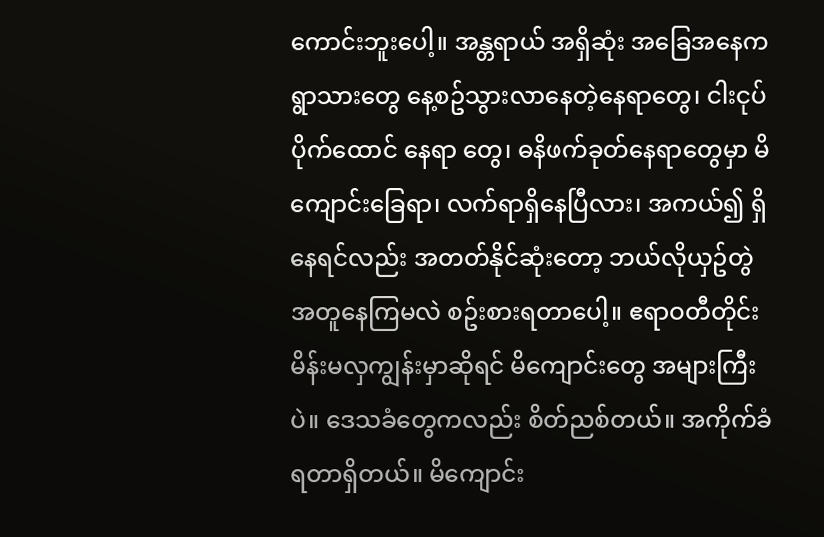ကောင်းဘူးပေါ့။ အန္တရာယ် အရှိဆုံး အခြေအနေက ရွာသားတွေ နေ့စဥ်သွားလာနေတဲ့နေရာတွေ၊ ငါးငုပ်ပိုက်ထောင် နေရာ တွေ၊ ဓနိဖက်ခုတ်နေရာတွေမှာ မိကျောင်းခြေရာ၊ လက်ရာရှိနေပြီလား၊ အကယ်၍ ရှိနေရင်လည်း အတတ်နိုင်ဆုံးတော့ ဘယ်လိုယှဥ်တွဲအတူနေကြမလဲ စဥ်းစားရတာပေါ့။ ဧရာဝတီတိုင်း မိန်းမလှကျွန်းမှာဆိုရင် မိကျောင်းတွေ အများကြီးပဲ။ ဒေသခံတွေကလည်း စိတ်ညစ်တယ်။ အကိုက်ခံရတာရှိတယ်။ မိကျောင်း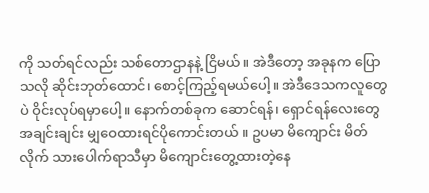ကို သတ်ရင်လည်း သစ်တောဌာနနဲ့ ငြိမယ်။ အဲဒီတော့ အခုနက ပြောသလို ဆိုင်းဘုတ်ထောင်၊ စောင့်ကြည့်ရမယ်ပေါ့။ အဲဒီဒေသကလူတွေပဲ ဝိုင်းလုပ်ရမှာပေါ့။ နောက်တစ်ခုက ဆောင်ရန်၊ ရှောင်ရန်လေးတွေ အချင်းချင်း မျှဝေထားရင်ပိုကောင်းတယ် ။ ဥပမာ မိကျောင်း မိတ်လိုက် သားပေါက်ရာသီမှာ မိကျောင်းတွေ့ထားတဲ့နေ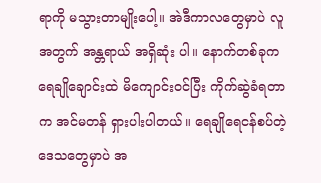ရာကို မသွားတာမျိုးပေါ့။ အဲဒီကာလတွေမှာပဲ လူအတွက် အန္တရာယ် အရှိဆုံး ပါ။ နောက်တစ်ခုက ရေချိုချောင်းထဲ မိကျောင်းဝင်ပြီး ကိုက်ဆွဲခံရတာက အင်မတန် ရှားပါးပါတယ်။ ရေချိုရေငန်စပ်တဲ့ ဒေသတွေမှာပဲ အ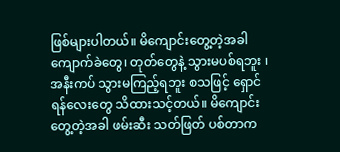ဖြစ်များပါတယ်။ မိကျောင်းတွေ့တဲ့အခါ ကျောက်ခဲတွေ၊ တုတ်တွေနဲ့ သွားမပစ်ရဘူး ၊ အနီးကပ် သွားမကြည့်ရဘူး စသဖြင့် ရှောင်ရန်လေးတွေ သိထားသင့်တယ်။ မိကျောင်း တွေ့တဲ့အခါ ဖမ်းဆီး သတ်ဖြတ် ပစ်တာက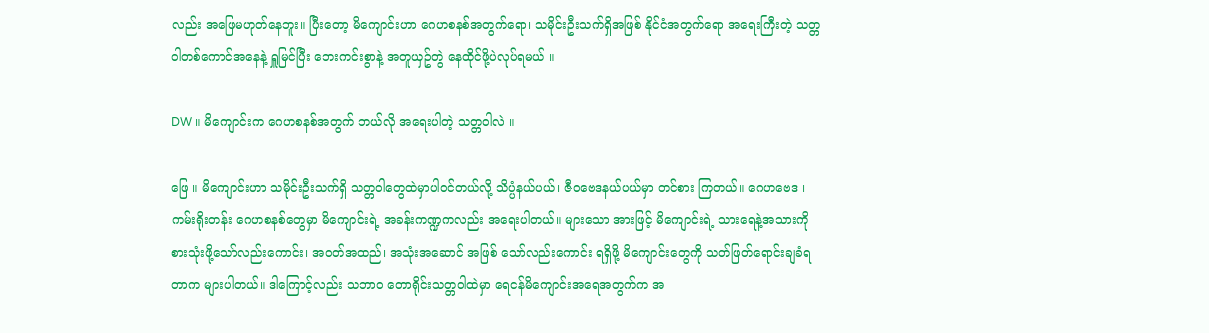လည်း အဖြေမဟုတ်နေဘူး။ ပြီးတော့ မိကျောင်းဟာ ဂေဟစနစ်အတွက်ရော၊ သမိုင်းဦးသက်ရှိအဖြစ် နိုင်ငံအတွက်ရော အရေးကြီးတဲ့ သတ္တဝါတစ်ကောင်အနေနဲ့ ရှူမြင်ပြီး ဘေးကင်းစွာနဲ့ အတူယှဥ်တွဲ နေထိုင်ဖို့ပဲလုပ်ရမယ် ။

DW ။ မိကျောင်းက ဂေဟစနစ်အတွက် ဘယ်လို အရေးပါတဲ့ သတ္တဝါလဲ ။

ဖြေ ။ မိကျောင်းဟာ သမိုင်းဦးသက်ရှိ သတ္တဝါတွေထဲမှာပါဝင်တယ်လို့ သိပ္ပံနယ်ပယ်၊ ဇီဝဗေဒနယ်ပယ်မှာ တင်စား ကြတယ်။ ဂေဟဗေဒ ၊ ကမ်းရိုးတန်း ဂေဟစနစ်တွေမှာ မိကျောင်းရဲ့ အခန်းကဏ္ဍကလည်း အရေးပါတယ်။ များသော အားဖြင့် မိကျောင်းရဲ့ သားရေနဲ့အသားကို စားသုံးဖို့သော်လည်းကောင်း၊ အဝတ်အထည်၊ အသုံးအဆောင် အဖြစ် သော်လည်းကောင်း ရရှိဖို့ မိကျောင်းတွေကို သတ်ဖြတ်ရောင်းချခံရတာက များပါတယ်။ ဒါကြောင့်လည်း သဘာဝ တောရိုင်းသတ္တဝါထဲမှာ ရေငန်မိကျောင်းအရေအတွက်က အ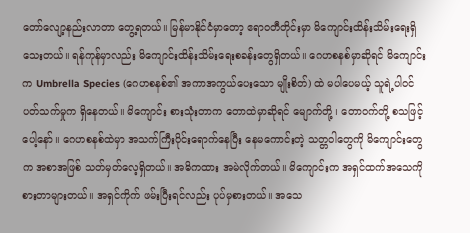တော်လျော့နည်းလာတာ တွေ့ရတယ်။ မြန်မာနိုင်ငံမှာတော့ ဧရာဝတီတိုင်းမှာ မိကျောင်းထိန်းသိမ်းရေးရှိသေးတယ်။ ရန်ကုန်မှာလည်း မိကျောင်းထိန်းသိမ်းရေးစခန်းတွေရှိတယ်။ ဂေဟစနစ်မှာဆိုရင် မိကျောင်းက Umbrella Species (ဂေဟစနစ်၏ အကာအကွယ်ပေးသော မျိုးစိတ်) ထဲ မပါပေမယ့် သူရဲ့ပါဝင်ပတ်သက်မှုက ရှိနေတယ်။ မိကျောင်း စားသုံးတာက တောထဲမှာဆိုရင် မျောက်တို့ ၊ တောဝက်တို့ စသဖြင့် ပေါ့နော်။ ဂေဟစနစ်ထဲမှာ အသက်ကြီးပိုင်းရောက်နေပြီး နေမကောင်းတဲ့ သတ္တဝါတွေကို မိကျောင်းတွေက အစာအဖြစ် သတ်မှတ်လေ့ရှိတယ်။ အဓိကထား အမဲလိုက်တယ်။ မိကျောင်းက အရှင်ထက်အသေကို စားတာများတယ်။ အရှင်ကိုက် ဖမ်းပြီးရင်လည်း ပုပ်မှစားတယ်။ အသေ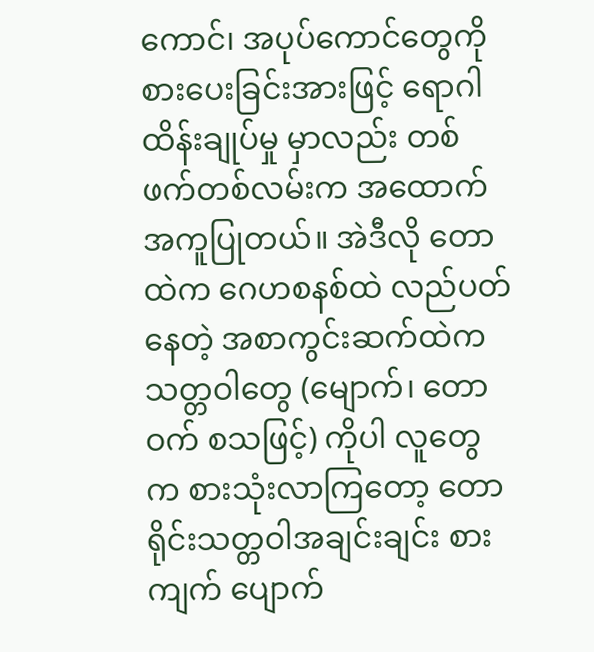ကောင်၊ အပုပ်ကောင်တွေကို စားပေးခြင်းအားဖြင့် ရောဂါထိန်းချုပ်မှု မှာလည်း တစ်ဖက်တစ်လမ်းက အထောက်အကူပြုတယ်။ အဲဒီလို တောထဲက ဂေဟစနစ်ထဲ လည်ပတ်နေတဲ့ အစာကွင်းဆက်ထဲက သတ္တဝါတွေ (မျောက်၊ တောဝက် စသဖြင့်) ကိုပါ လူတွေက စားသုံးလာကြတော့ တောရိုင်းသတ္တဝါအချင်းချင်း စားကျက် ပျောက်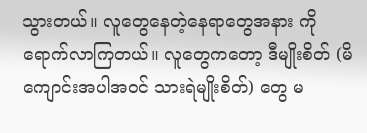သွားတယ်။ လူတွေနေတဲ့နေရာတွေအနား ကို ရောက်လာကြတယ်။ လူတွေကတော့ ဒီမျိုးစိတ် (မိကျောင်းအပါအဝင် သားရဲမျိုးစိတ်) တွေ မ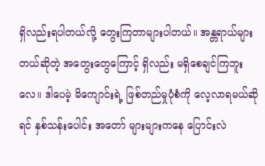ရှိလည်းရပါတယ်လို့ တွေးကြတာများပါတယ်။ အန္တရာယ်များတယ်ဆိုတဲ့ အတွေးတွေကြောင့် ရှိလည်း မရှိစေချင်ကြဘူးလေ။ ဒါပေမဲ့ မိကျောင်းရဲ့ ဖြစ်တည်မှုပုံစံကို လေ့လာရမယ်ဆိုရင် နှစ်သန်းပေါင်း အတော် များများကနေ ပြောင်းလဲ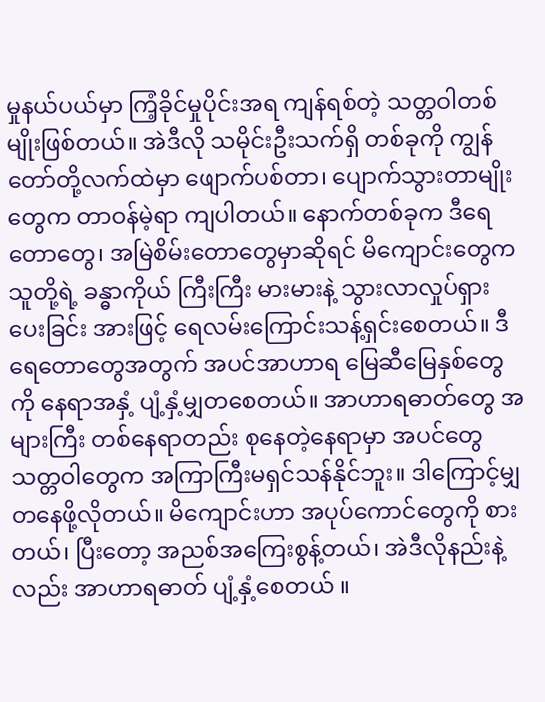မှုနယ်ပယ်မှာ ကြံ့ခိုင်မှုပိုင်းအရ ကျန်ရစ်တဲ့ သတ္တဝါတစ်မျိုးဖြစ်တယ်။ အဲဒီလို သမိုင်းဦးသက်ရှိ တစ်ခုကို ကျွန်တော်တို့လက်ထဲမှာ ဖျောက်ပစ်တာ၊ ပျောက်သွားတာမျိုးတွေက တာဝန်မဲ့ရာ ကျပါတယ်။ နောက်တစ်ခုက ဒီရေတောတွေ၊ အမြဲစိမ်းတောတွေမှာဆိုရင် မိကျောင်းတွေက သူတို့ရဲ့ ခန္ဓာကိုယ် ကြီးကြီး မားမားနဲ့ သွားလာလှုပ်ရှား ပေးခြင်း အားဖြင့် ရေလမ်းကြောင်းသန့်ရှင်းစေတယ်။ ဒီရေတောတွေအတွက် အပင်အာဟာရ မြေဆီမြေနှစ်တွေကို နေရာအနှံ့ ပျံ့နှံ့မျှတစေတယ်။ အာဟာရဓာတ်တွေ အများကြီး တစ်နေရာတည်း စုနေတဲ့နေရာမှာ အပင်တွေ သတ္တဝါတွေက အကြာကြီးမရှင်သန်နိုင်ဘူး။ ဒါကြောင့်မျှတနေဖို့လိုတယ်။ မိကျောင်းဟာ အပုပ်ကောင်တွေကို စားတယ်၊ ပြီးတော့ အညစ်အကြေးစွန့်တယ်၊ အဲဒီလိုနည်းနဲ့လည်း အာဟာရဓာတ် ပျံ့နှံ့စေတယ် ။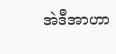အဲဒီအာဟာ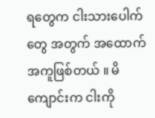ရတွေက ငါးသားပေါက်တွေ အတွက် အထောက်အကူဖြစ်တယ် ။ မိကျောင်းက ငါးကို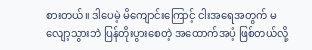စားတယ်။ ဒါပေမဲ့ မိကျောင်းကြောင့် ငါးအရေအတွက် မလျော့သွားဘဲ ပြန်တိုးပွားစေတဲ့ အထောက်အပံ့ ဖြစ်တယ်လို့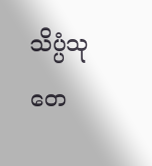သိပ္ပံသုတေ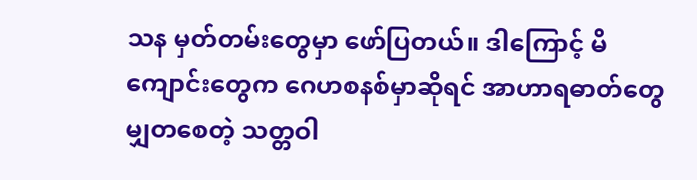သန မှတ်တမ်းတွေမှာ ဖော်ပြတယ်။ ဒါကြောင့် မိကျောင်းတွေက ဂေဟစနစ်မှာဆိုရင် အာဟာရဓာတ်တွေ မျှတစေတဲ့ သတ္တဝါ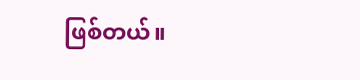ဖြစ်တယ်။